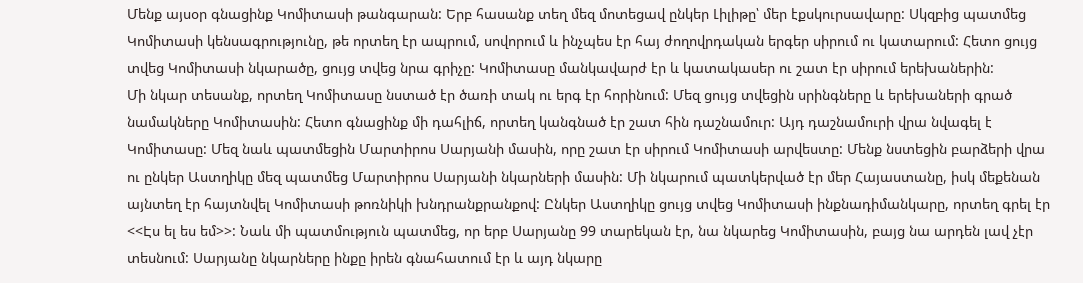Մենք այսօր գնացինք Կոմիտասի թանգարան: Երբ հասանք տեղ մեզ մոտեցավ ընկեր Լիլիթը՝ մեր էքսկուրսավարը: Սկզբից պատմեց Կոմիտասի կենսագրությունը, թե որտեղ էր ապրում, սովորում և ինչպես էր հայ ժողովրդական երգեր սիրում ու կատարում: Հետո ցույց տվեց Կոմիտասի նկարածը, ցույց տվեց նրա գրիչը: Կոմիտասը մանկավարժ էր և կատակասեր ու շատ էր սիրում երեխաներին:
Մի նկար տեսանք, որտեղ Կոմիտասը նստած էր ծառի տակ ու երգ էր հորինում: Մեզ ցույց տվեցին սրինգները և երեխաների գրած նամակները Կոմիտասին: Հետո գնացինք մի դահլիճ, որտեղ կանգնած էր շատ հին դաշնամուր: Այդ դաշնամուրի վրա նվագել է Կոմիտասը: Մեզ նաև պատմեցին Մարտիրոս Սարյանի մասին, որը շատ էր սիրում Կոմիտասի արվեստը: Մենք նստեցին բարձերի վրա ու ընկեր Աստղիկը մեզ պատմեց Մարտիրոս Սարյանի նկարների մասին: Մի նկարում պատկերված էր մեր Հայաստանը, իսկ մեքենան այնտեղ էր հայտնվել Կոմիտասի թոռնիկի խնդրանքրանքով: Ընկեր Աստղիկը ցույց տվեց Կոմիտասի ինքնադիմանկարը, որտեղ գրել էր <<Էս ել ես եմ>>: Նաև մի պատմություն պատմեց, որ երբ Սարյանը 99 տարեկան էր, նա նկարեց Կոմիտասին, բայց նա արդեն լավ չէր տեսնում: Սարյանը նկարները ինքը իրեն գնահատում էր և այդ նկարը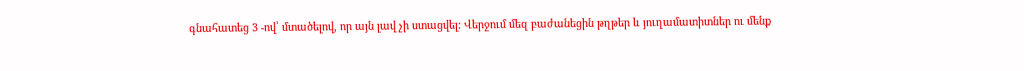գնահատեց 3 -ով՝ մտածելով, որ այն լավ չի ստացվել: Վերջում մեզ բաժանեցին թղթեր և յուղամատիտներ ու մենք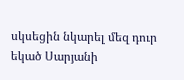սկսեցին նկարել մեզ դուր եկած Սարյանի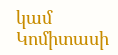կամ Կոմիտասի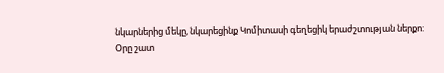նկարներից մեկը, նկարեցինք Կոմիտասի գեղեցիկ երաժշտության ներքո:
Օրը շատ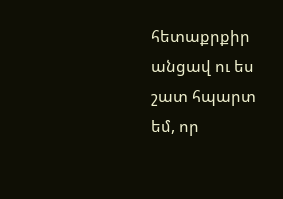հետաքրքիր անցավ ու ես շատ հպարտ եմ, որ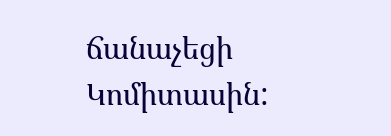ճանաչեցի Կոմիտասին: